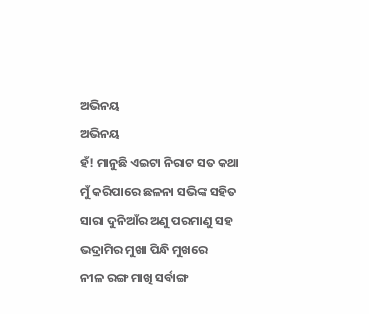ଅଭିନୟ
ଅଭିନୟ
ହଁ! ମାନୁଛି ଏଇଟା ନିରାଟ ସତ କଥା
ମୁଁ କରିପାରେ ଛଳନା ସଭିଙ୍କ ସହିତ
ସାରା ଦୁନିଆଁର ଅଣୁ ପରମାଣୁ ସହ
ଭଦ୍ରାମିର ମୁଖା ପିନ୍ଧି ମୁଖରେ
ନୀଳ ରଙ୍ଗ ମାଖି ସର୍ବାଙ୍ଗ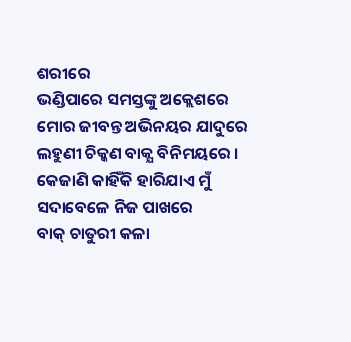ଶରୀରେ
ଭଣ୍ଡିପାରେ ସମସ୍ତଙ୍କୁ ଅକ୍ଲେଶରେ
ମୋର ଜୀବନ୍ତ ଅଭିନୟର ଯାଦୁରେ
ଲହୁଣୀ ଚିକ୍କଣ ବାକ୍ଯ ବିନିମୟରେ ।
କେଜାଣି କାହିଁକି ହାରିଯାଏ ମୁଁ
ସଦାବେଳେ ନିଜ ପାଖରେ
ବାକ୍ ଚାତୁରୀ କଳା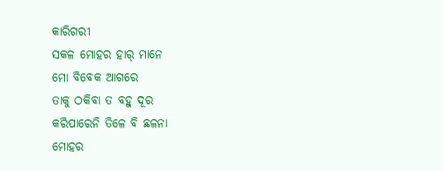କାରିଗରୀ
ସକଳ ମୋହର ହାର୍ ମାନେ
ମୋ ବିବେକ ଆଗରେ
ତାକୁ ଠକିବା ତ ବହୁ ଦୂର
କରିପାରେନି ତିଳେ ବି ଛଳନା
ମୋହର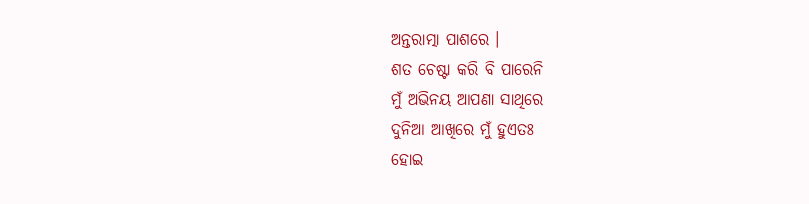ଅନ୍ତରାତ୍ମା ପାଶରେ ।
ଶତ ଚେଷ୍ଟା କରି ବି ପାରେନି
ମୁଁ ଅଭିନୟ ଆପଣା ସାଥିରେ
ଦୁନିଆ ଆଖିରେ ମୁଁ ହୁଏତଃ
ହୋଇ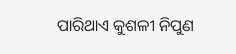ପାରିଥାଏ କୁଶଳୀ ନିପୁଣ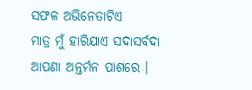ସଫଳ ଅଭିନେତାଟିଏ
ମାତ୍ର ମୁଁ ହାରିଯାଏ ସଦାସର୍ବଦା
ଆପଣା ଅନ୍ତର୍ମନ ପାଶରେ ।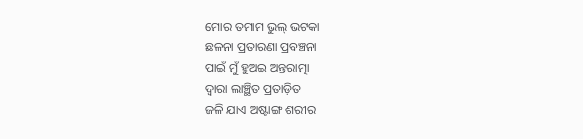ମୋର ତମାମ ଭୁଲ୍ ଭଟକା
ଛଳନା ପ୍ରତାରଣା ପ୍ରବଞ୍ଚନା
ପାଇଁ ମୁଁ ହୁଅଇ ଅନ୍ତରାତ୍ମା
ଦ୍ବାରା ଲାଞ୍ଛିତ ପ୍ରତାଡ଼ିତ
ଜଳି ଯାଏ ଅଷ୍ଟାଙ୍ଗ ଶରୀର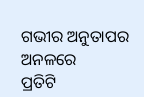ଗଭୀର ଅନୁତାପର ଅନଳରେ
ପ୍ରତିଟି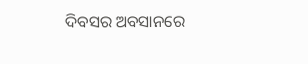ଦିବସର ଅବସାନରେ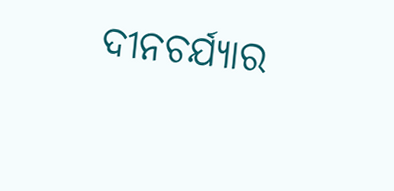ଦୀନଚର୍ଯ୍ଯାର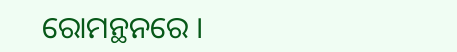ରୋମନ୍ଥନରେ ।